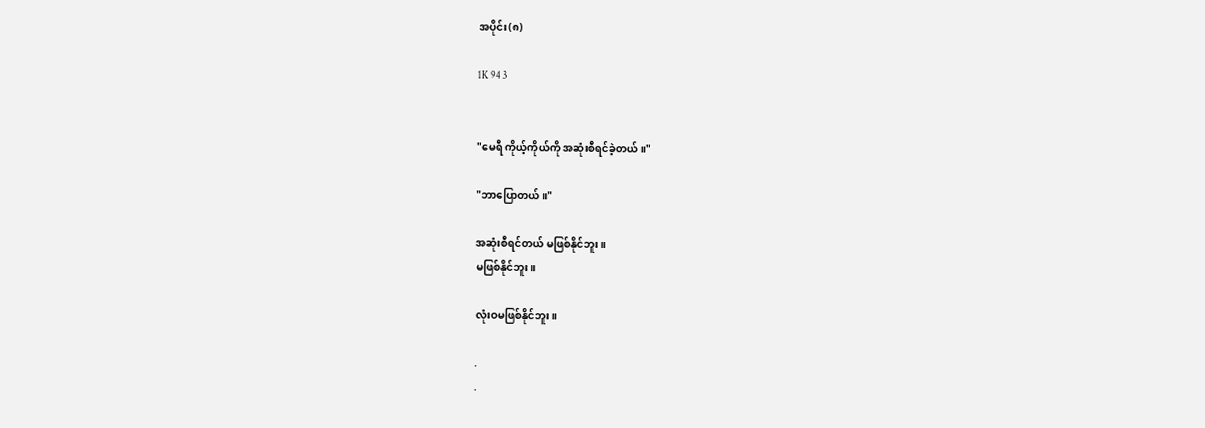အပိုင်း(၈)

1K 94 3


"မေရီ ကိုယ့်ကိုယ်ကို အဆုံးစီရင်ခဲ့တယ်။"

"ဘာပြောတယ်။"

အဆုံးစီရင်တယ် မဖြစ်နိုင်ဘူး။
မဖြစ်နိုင်ဘူး။

လုံးဝမဖြစ်နိုင်ဘူး။

.
.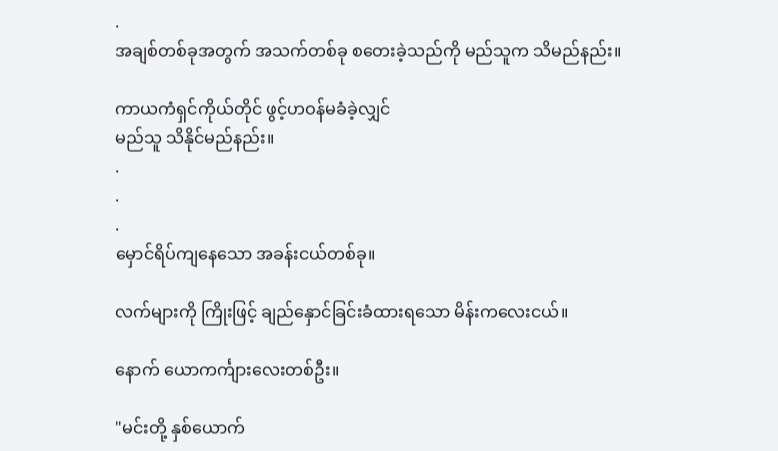.
အချစ်တစ်ခုအတွက် အသက်တစ်ခု စတေးခဲ့သည်ကို မည်သူက သိမည်နည်း။

ကာယကံရှင်ကိုယ်တိုင် ဖွင့်ဟဝန်မခံခဲ့လျှင်
မည်သူ သိနိုင်မည်နည်း။
.
.
.
မှောင်ရိပ်ကျနေသော အခန်းငယ်တစ်ခု။

လက်များကို ကြိုးဖြင့် ချည်နှောင်ခြင်းခံထားရသော မိန်းကလေးငယ်။

နောက် ယောကင်္ကျားလေးတစ်ဦး။

"မင်းတို့ နှစ်ယောက်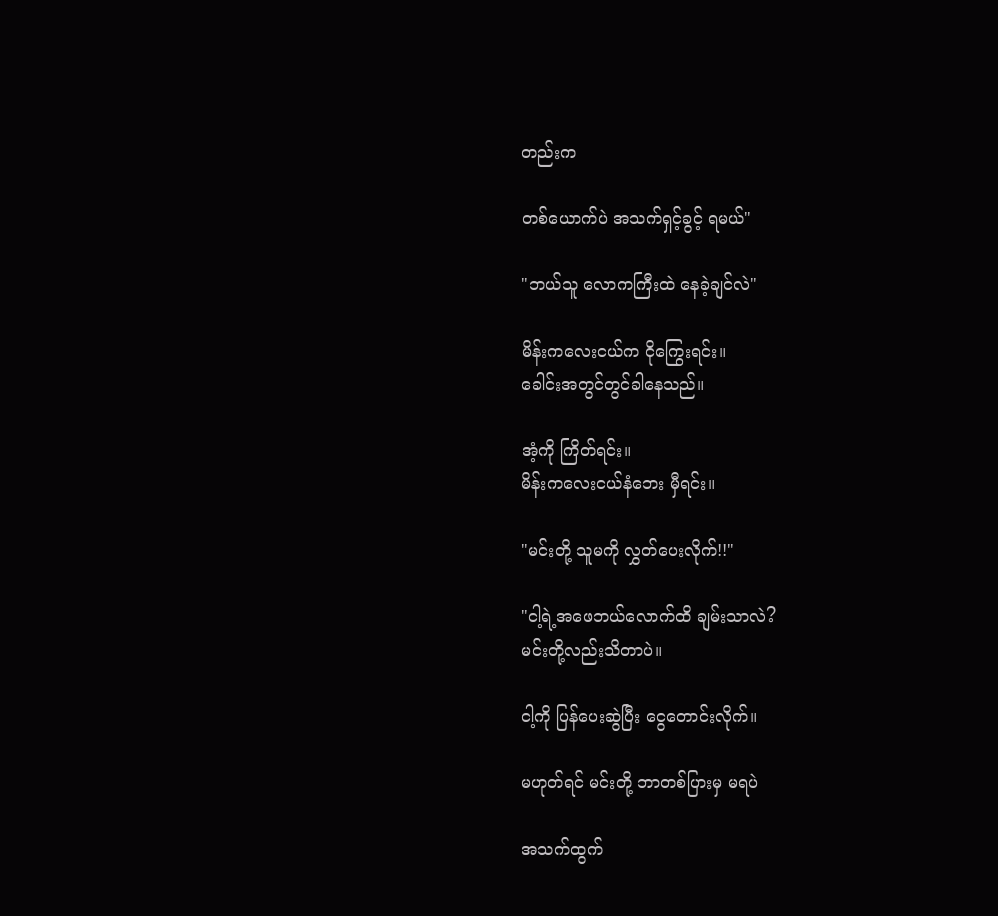တည်းက

တစ်ယောက်ပဲ အသက်ရှင့်ခွင့် ရမယ်"

"ဘယ်သူ လောကကြီးထဲ နေခဲ့ချင်လဲ"

မိန်းကလေးငယ်က ငိုကြွေးရင်း။
ခေါင်းအတွင်တွင်ခါနေသည်။

အံ့ကို ကြိတ်ရင်း။
မိန်းကလေးငယ်နံဘေး မှီရင်း။

"မင်းတို့ သူမကို လွှတ်ပေးလိုက်!!"

"ငါ့ရဲ့အဖေဘယ်လောက်ထိ ချမ်းသာလဲ?
မင်းတို့လည်းသိတာပဲ။

ငါ့ကို ပြန်ပေးဆွဲပြီး ငွေတောင်းလိုက်။

မဟုတ်ရင် မင်းတို့ ဘာတစ်ပြားမှ မရပဲ

အသက်ထွက်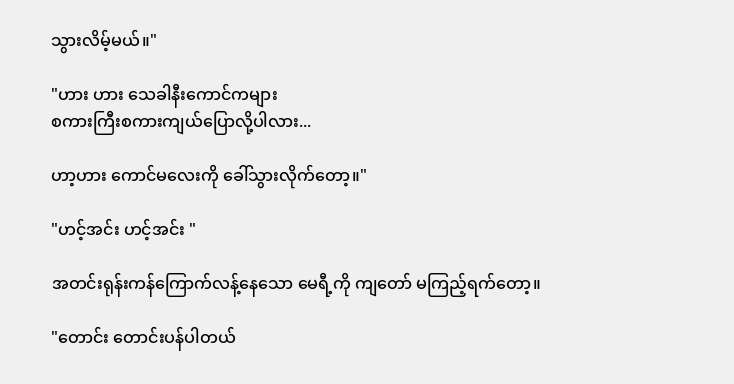သွားလိမ့်မယ်။"

"ဟား ဟား သေခါနီးကောင်ကများ
စကားကြီးစကားကျယ်ပြောလို့ပါလား...

ဟာ့ဟား ကောင်မလေးကို ခေါ်သွားလိုက်တော့။"

"ဟင့်အင်း ဟင့်အင်း "

အတင်းရုန်းကန်ကြောက်လန့်နေသော မေရီ့ကို ကျတော် မကြည့်ရက်တော့။

"တောင်း တောင်းပန်ပါတယ်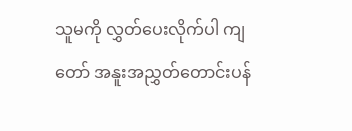သူမကို လွှတ်ပေးလိုက်ပါ ကျတော် အနူးအညွှတ်တောင်းပန်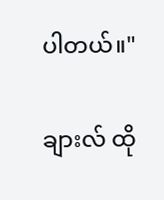ပါတယ်။"

ချားလ် ထို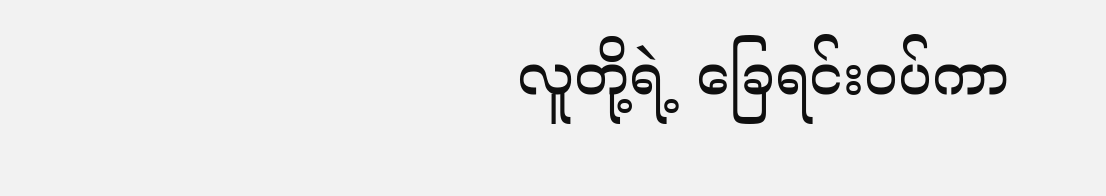လူတို့ရဲ့ ခြေရင်းဝပ်ကာ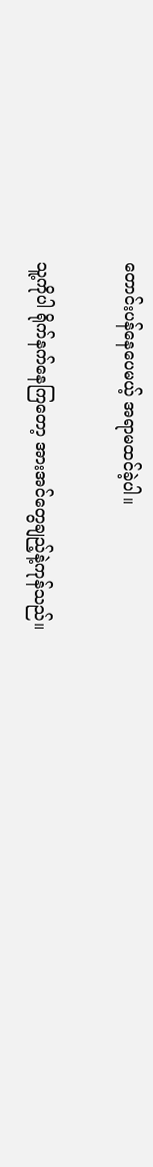တောင်းပန်နေပေမယ့် အရာမထင်ခဲ့ပါ။

သူ့ကိုပါ ရိုက်နက်နေကြတော့ အားအင်တွေချည့်နဲ့ကုန်သည်။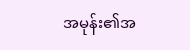အမုန်း၏အ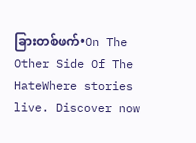ခြားတစ်ဖက်•On The Other Side Of The HateWhere stories live. Discover now